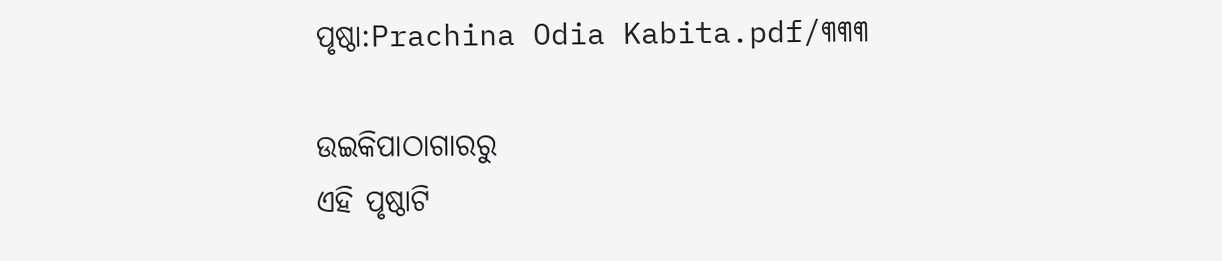ପୃଷ୍ଠା:Prachina Odia Kabita.pdf/୩୩୩

ଉଇକିପାଠାଗାର‌ରୁ
ଏହି ପୃଷ୍ଠାଟି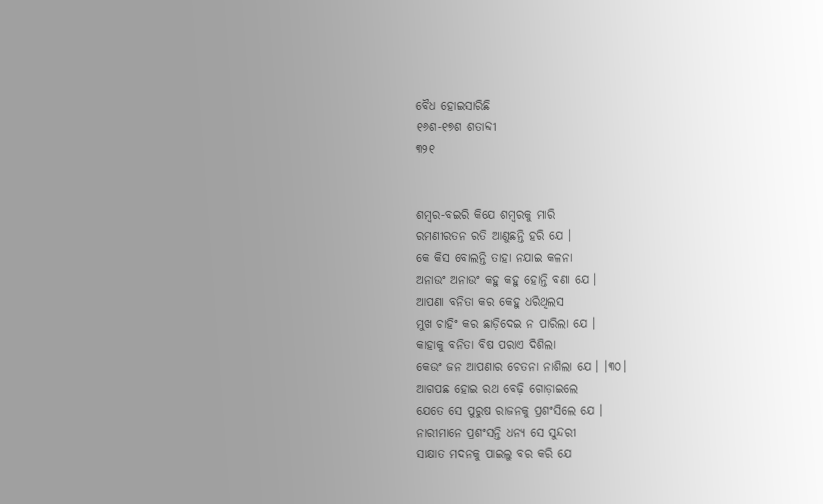ବୈଧ ହୋଇସାରିଛି
୧୬ଶ-୧୭ଶ ଶତାବ୍ଦୀ
୩୨୧


ଶମ୍ବର-ବଇରି କିଯେ ଶମ୍ବରକୁ ମାରି
ରମଣୀରତନ ରତି ଆଣୁଛନ୍ତି ହରି ଯେ ।
କେ କିସ ବୋଲନ୍ତି ତାହା ନଯାଇ କଳନା
ଅନାଉଂ ଅନାଉଂ କହୁ କହୁ ହୋନ୍ତି ବଣା ଯେ ।
ଆପଣା ବନିତା କର କେହୁ ଧରିଥିଲସ
ମୁଖ ଚାହିଂ କର ଛାଡ଼ିଦେଇ ନ ପାରିଲା ଯେ ।
କାହାକୁ ବନିତା ବିଷ ପରାଏ ଦିଶିଲା
କେଉଂ ଜନ ଆପଣାର ଚେତନା ନାଶିଲା ଯେ । ।୩୦।
ଆଗପଛ ହୋଇ ରଥ ବେଢ଼ି ଗୋଡ଼ାଇଲେ
ଯେତେ ସେ ପୁରୁଷ ରାଜନକୁ ପ୍ରଶଂସିଲେ ଯେ ।
ନାରୀମାନେ ପ୍ରଶଂସନ୍ତି ଧନ୍ୟ ସେ ସୁନ୍ଦରୀ
ସାକ୍ଷାତ ମଦନକୁ ପାଇଲୁ ବର କରି ଯେ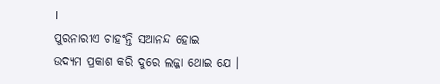।
ପୁରନାରୀଏ ଚାହଂନ୍ତି ସଆନନ୍ଦ ହୋଇ
ଉଦ୍ୟମ ପ୍ରକାଶ କରି ଦୁରେ ଲଜ୍ଜା ଥୋଇ ଯେ ।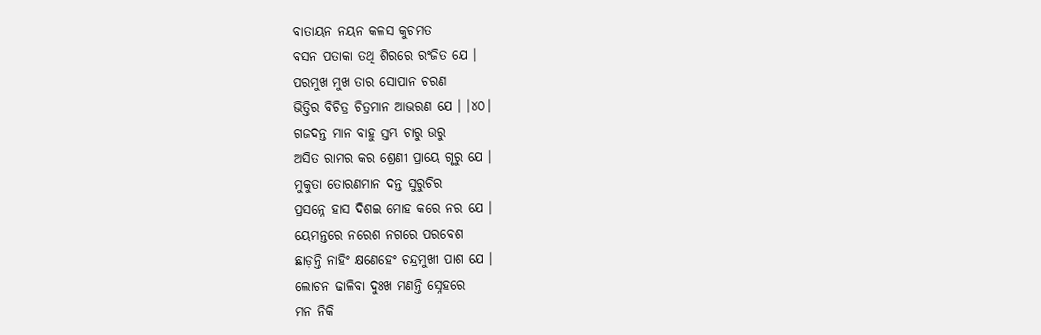ବାତାୟନ ନୟନ କଳସ କୁଚମତ
ବସନ ପତାକା ତଥି ଶିରରେ ରଂଜିତ ଯେ ।
ପରମୁଖ ମୁଖ ତାର ସୋପାନ ଚରଣ
ଭିତ୍ତିର ବିଚିତ୍ର ଚିତ୍ରମାନ ଆଭରଣ ଯେ । ।୪୦।
ଗଜଦନ୍ତ ମାନ ବାହୁ ସ୍ତମ୍ଭ ଚାରୁ ଉରୁ
ଅସିତ ରାମର କର ଶ୍ରେଣୀ ପ୍ରାୟେ ଗୃରୁ ଯେ ।
ମୁକୁତା ତୋରଣମାନ ଦନ୍ତ ସୁରୁଚିର
ପ୍ରସନ୍ନେ ହାସ ଦିଶଇ ମୋହ କରେ ନର ଯେ ।
ୟେମନ୍ତରେ ନରେଶ ନଗରେ ପରବେଶ
ଛାଡ଼ନ୍ତି ନାହିଂ କ୍ଷଣେହେଂ ଚନ୍ଦ୍ରମୁଖୀ ପାଶ ଯେ ।
ଲୋଚନ ଢାଳିବା ଦୁଃଖ ମଣନ୍ତି ସ୍ନେହରେ
ମନ ନିକି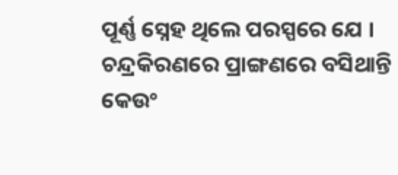ପୂର୍ଣ୍ଣ ସ୍ନେହ ଥିଲେ ପରସ୍ପରେ ଯେ ।
ଚନ୍ଦ୍ରକିରଣରେ ପ୍ରାଙ୍ଗଣରେ ବସିଥାନ୍ତି
କେଉଂ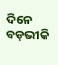ଦିନେ ବଡ଼ଭୀକି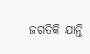ଜଗତିକି ଯାନ୍ତି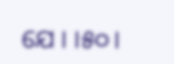ଯେ । ।୫୦।